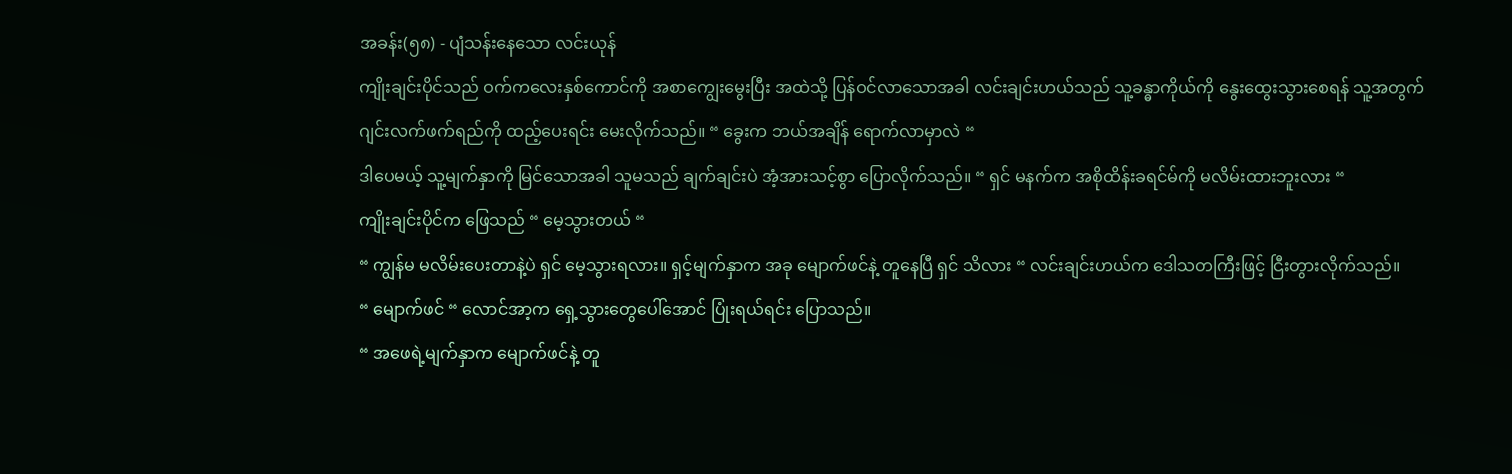အခန်း(၅၈) - ပျံသန်းနေသော လင်းယုန်
ကျိုးချင်းပိုင်သည် ဝက်ကလေးနှစ်ကောင်ကို အစာကျွေးမွေးပြီး အထဲသို့ ပြန်ဝင်လာသောအခါ လင်းချင်းဟယ်သည် သူ့ခန္ဓာကိုယ်ကို နွေးထွေးသွားစေရန် သူ့အတွက် ဂျင်းလက်ဖက်ရည်ကို ထည့်ပေးရင်း မေးလိုက်သည်။ “ ခွေးက ဘယ်အချိန် ရောက်လာမှာလဲ “
ဒါပေမယ့် သူ့မျက်နှာကို မြင်သောအခါ သူမသည် ချက်ချင်းပဲ အံ့အားသင့်စွာ ပြောလိုက်သည်။ “ ရှင် မနက်က အစိုထိန်းခရင်မ်ကို မလိမ်းထားဘူးလား “
ကျိုးချင်းပိုင်က ဖြေသည် “ မေ့သွားတယ် “
“ ကျွန်မ မလိမ်းပေးတာနဲ့ပဲ ရှင် မေ့သွားရလား။ ရှင့်မျက်နှာက အခု မျောက်ဖင်နဲ့ တူနေပြီ ရှင် သိလား “ လင်းချင်းဟယ်က ဒေါသတကြီးဖြင့် ငြီးတွားလိုက်သည်။
“ မျောက်ဖင် “ လောင်အာ့က ရှေ့သွားတွေပေါ်အောင် ပြုံးရယ်ရင်း ပြောသည်။
“ အဖေရဲ့မျက်နှာက မျောက်ဖင်နဲ့ တူ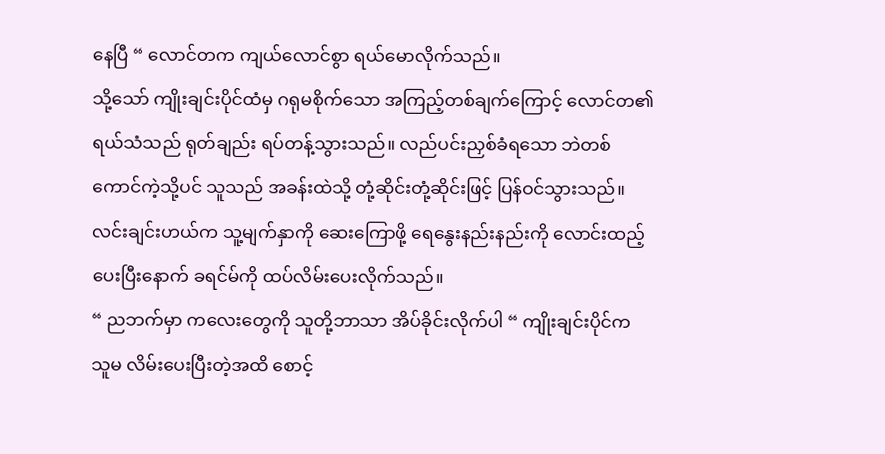နေပြီ “ လောင်တက ကျယ်လောင်စွာ ရယ်မောလိုက်သည်။
သို့သော် ကျိုးချင်းပိုင်ထံမှ ဂရုမစိုက်သော အကြည့်တစ်ချက်ကြောင့် လောင်တ၏ ရယ်သံသည် ရုတ်ချည်း ရပ်တန့်သွားသည်။ လည်ပင်းညှစ်ခံရသော ဘဲတစ်ကောင်ကဲ့သို့ပင် သူသည် အခန်းထဲသို့ တုံ့ဆိုင်းတုံ့ဆိုင်းဖြင့် ပြန်ဝင်သွားသည်။
လင်းချင်းဟယ်က သူ့မျက်နှာကို ဆေးကြောဖို့ ရေနွေးနည်းနည်းကို လောင်းထည့်ပေးပြီးနောက် ခရင်မ်ကို ထပ်လိမ်းပေးလိုက်သည်။
“ ညဘက်မှာ ကလေးတွေကို သူတို့ဘာသာ အိပ်ခိုင်းလိုက်ပါ “ ကျိုးချင်းပိုင်က သူမ လိမ်းပေးပြီးတဲ့အထိ စောင့်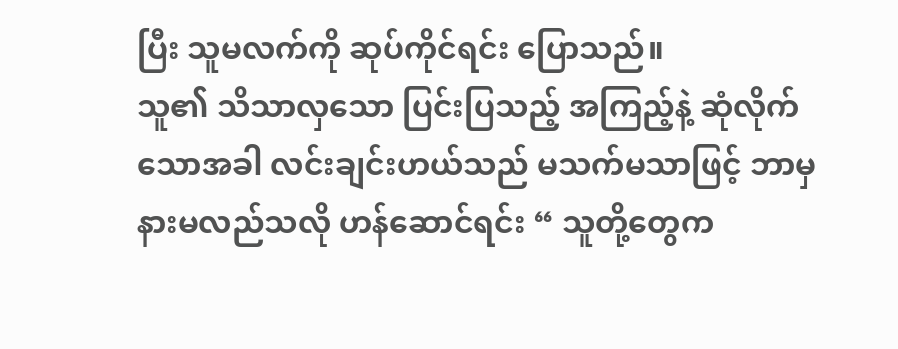ပြီး သူမလက်ကို ဆုပ်ကိုင်ရင်း ပြောသည်။
သူ၏ သိသာလှသော ပြင်းပြသည့် အကြည့်နဲ့ ဆုံလိုက်သောအခါ လင်းချင်းဟယ်သည် မသက်မသာဖြင့် ဘာမှနားမလည်သလို ဟန်ဆောင်ရင်း “ သူတို့တွေက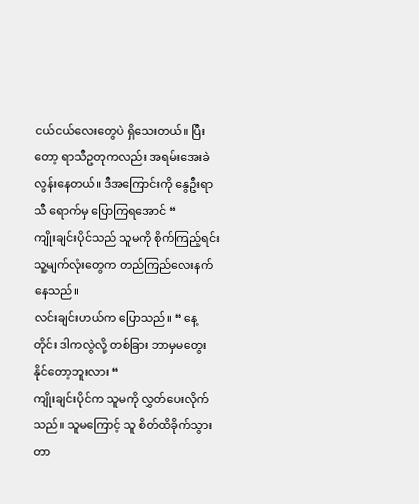ငယ်ငယ်လေးတွေပဲ ရှိသေးတယ်။ ပြီးတော့ ရာသီဥတုကလည်း အရမ်းအေးခဲလွန်းနေတယ်။ ဒီအကြောင်းကို နွေဦးရာသီ ရောက်မှ ပြောကြရအောင် “
ကျိုးချင်းပိုင်သည် သူမကို စိုက်ကြည့်ရင်း သူ့မျက်လုံးတွေက တည်ကြည်လေးနက်နေသည်။
လင်းချင်းဟယ်က ပြောသည်။ “ နေ့တိုင်း ဒါကလွဲလို့ တစ်ခြား ဘာမှမတွေးနိုင်တော့ဘူးလား “
ကျိုးချင်းပိုင်က သူမကို လွှတ်ပေးလိုက်သည်။ သူမကြောင့် သူ စိတ်ထိခိုက်သွားတာ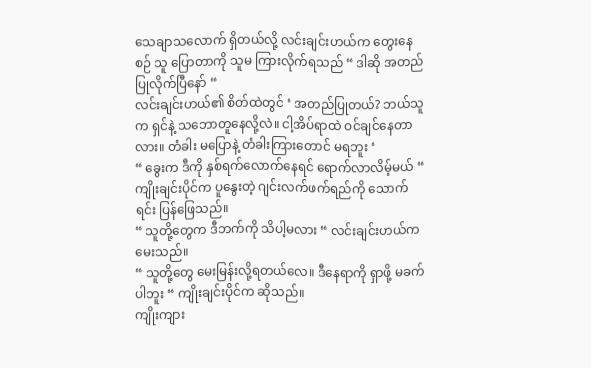သေချာသလောက် ရှိတယ်လို့ လင်းချင်းဟယ်က တွေးနေစဉ် သူ ပြောတာကို သူမ ကြားလိုက်ရသည် “ ဒါဆို အတည်ပြုလိုက်ပြီနော် “
လင်းချင်းဟယ်၏ စိတ်ထဲတွင် ‘ အတည်ပြုတယ်? ဘယ်သူက ရှင်နဲ့ သဘောတူနေလို့လဲ။ ငါ့အိပ်ရာထဲ ဝင်ချင်နေတာလား။ တံခါး မပြောနဲ့ တံခါးကြားတောင် မရဘူး ‘
“ ခွေးက ဒီကို နှစ်ရက်လောက်နေရင် ရောက်လာလိမ့်မယ် “ ကျိုးချင်းပိုင်က ပူနွေးတဲ့ ဂျင်းလက်ဖက်ရည်ကို သောက်ရင်း ပြန်ဖြေသည်။
“ သူတို့တွေက ဒီဘက်ကို သိပါ့မလား “ လင်းချင်းဟယ်က မေးသည်။
“ သူတို့တွေ မေးမြန်းလို့ရတယ်လေ။ ဒီနေရာကို ရှာဖို့ မခက်ပါဘူး “ ကျိုးချင်းပိုင်က ဆိုသည်။
ကျိုးကျား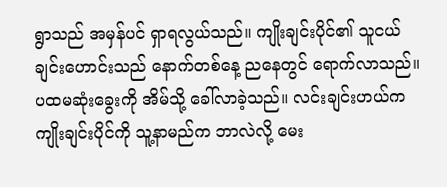ရွာသည် အမှန်ပင် ရှာရလွယ်သည်။ ကျိုးချင်းပိုင်၏ သူငယ်ချင်းဟောင်းသည် နောက်တစ်နေ့ ညနေတွင် ရောက်လာသည်။
ပထမဆုံးခွေးကို အိမ်သို့ ခေါ်လာခဲ့သည်။ လင်းချင်းဟယ်က ကျိုးချင်းပိုင်ကို သူ့နာမည်က ဘာလဲလို့ မေး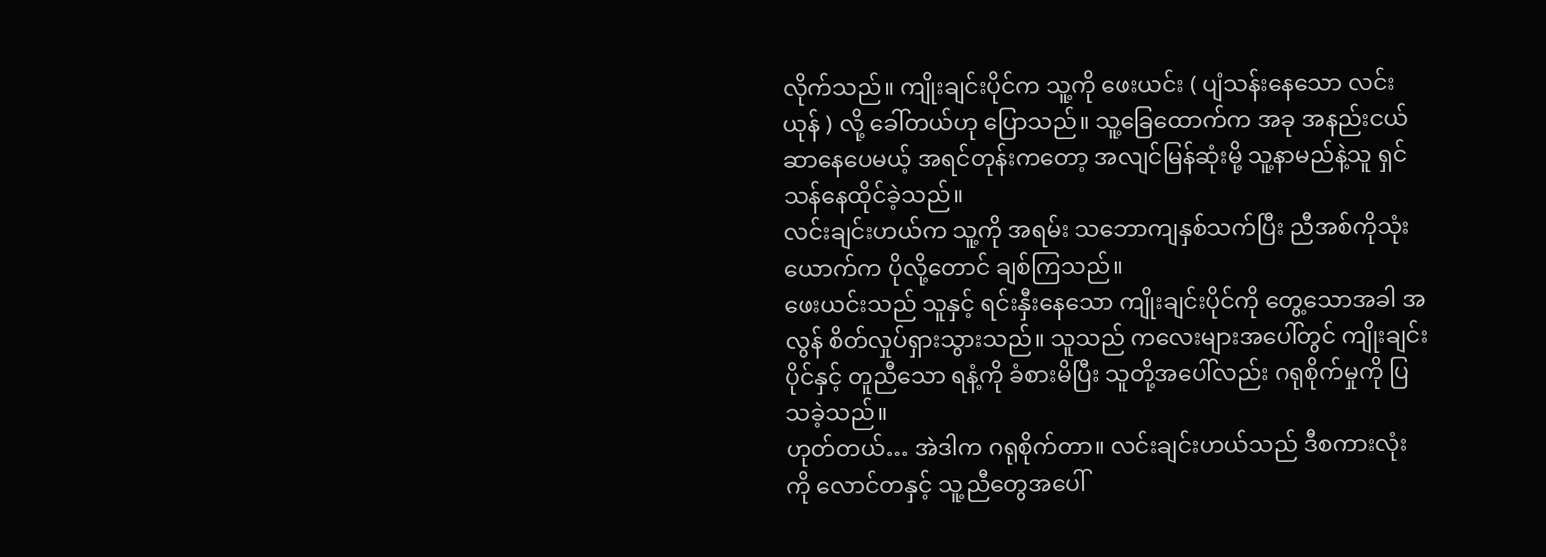လိုက်သည်။ ကျိုးချင်းပိုင်က သူ့ကို ဖေးယင်း ( ပျံသန်းနေသော လင်းယုန် ) လို့ ခေါ်တယ်ဟု ပြောသည်။ သူ့ခြေထောက်က အခု အနည်းငယ် ဆာနေပေမယ့် အရင်တုန်းကတော့ အလျင်မြန်ဆုံးမို့ သူ့နာမည်နဲ့သူ ရှင်သန်နေထိုင်ခဲ့သည်။
လင်းချင်းဟယ်က သူ့ကို အရမ်း သဘောကျနှစ်သက်ပြီး ညီအစ်ကိုသုံးယောက်က ပိုလို့တောင် ချစ်ကြသည်။
ဖေးယင်းသည် သူနှင့် ရင်းနှီးနေသော ကျိုးချင်းပိုင်ကို တွေ့သောအခါ အလွန် စိတ်လှုပ်ရှားသွားသည်။ သူသည် ကလေးများအပေါ်တွင် ကျိုးချင်းပိုင်နှင့် တူညီသော ရနံ့ကို ခံစားမိပြီး သူတို့အပေါ်လည်း ဂရုစိုက်မှုကို ပြသခဲ့သည်။
ဟုတ်တယ်… အဲဒါက ဂရုစိုက်တာ။ လင်းချင်းဟယ်သည် ဒီစကားလုံးကို လောင်တနှင့် သူ့ညီတွေအပေါ်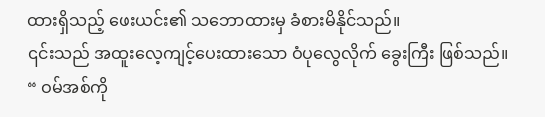ထားရှိသည့် ဖေးယင်း၏ သဘောထားမှ ခံစားမိနိုင်သည်။
၎င်းသည် အထူးလေ့ကျင့်ပေးထားသော ဝံပုလွေလိုက် ခွေးကြီး ဖြစ်သည်။
“ ဝမ်အစ်ကို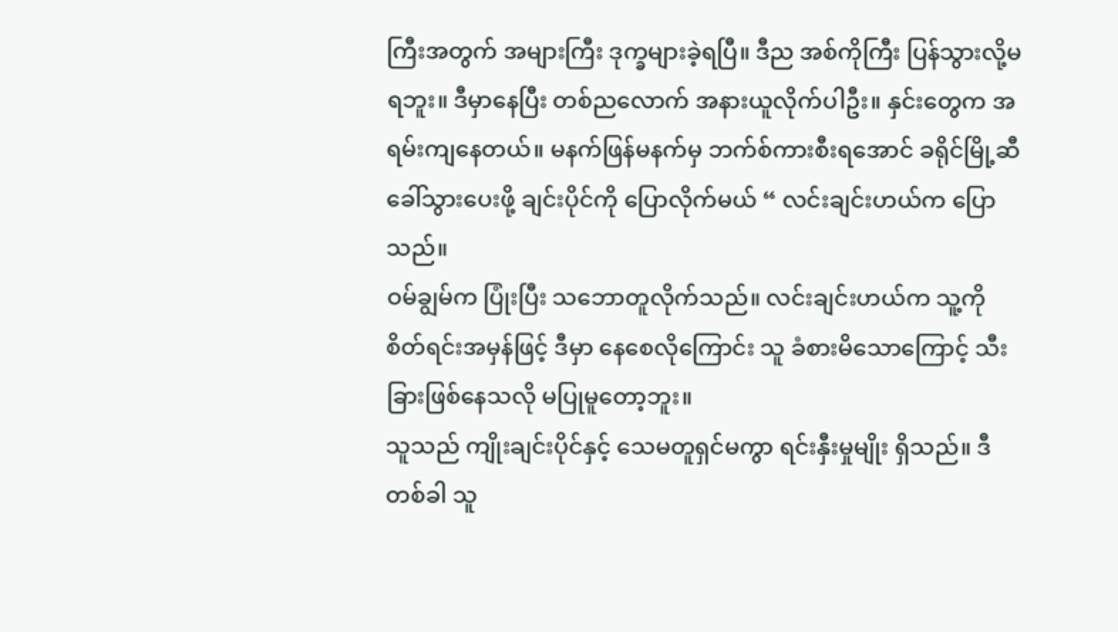ကြီးအတွက် အများကြီး ဒုက္ခများခဲ့ရပြီ။ ဒီည အစ်ကိုကြီး ပြန်သွားလို့မရဘူး။ ဒီမှာနေပြီး တစ်ညလောက် အနားယူလိုက်ပါဦး။ နှင်းတွေက အရမ်းကျနေတယ်။ မနက်ဖြန်မနက်မှ ဘက်စ်ကားစီးရအောင် ခရိုင်မြို့ဆီ ခေါ်သွားပေးဖို့ ချင်းပိုင်ကို ပြောလိုက်မယ် “ လင်းချင်းဟယ်က ပြောသည်။
ဝမ်ချွမ်က ပြုံးပြီး သဘောတူလိုက်သည်။ လင်းချင်းဟယ်က သူ့ကို စိတ်ရင်းအမှန်ဖြင့် ဒီမှာ နေစေလိုကြောင်း သူ ခံစားမိသောကြောင့် သီးခြားဖြစ်နေသလို မပြုမူတော့ဘူး။
သူသည် ကျိုးချင်းပိုင်နှင့် သေမတူရှင်မကွာ ရင်းနှီးမှုမျိုး ရှိသည်။ ဒီတစ်ခါ သူ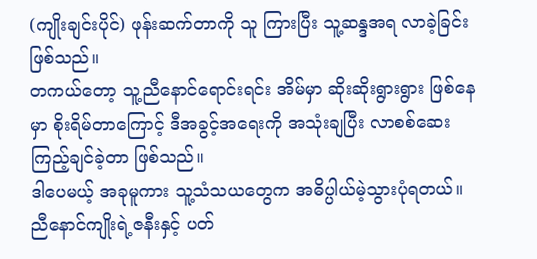(ကျိုးချင်းပိုင်) ဖုန်းဆက်တာကို သူ ကြားပြီး သူ့ဆန္ဒအရ လာခဲ့ခြင်း ဖြစ်သည်။
တကယ်တော့ သူ့ညီနောင်ရောင်းရင်း အိမ်မှာ ဆိုးဆိုးရွားရွား ဖြစ်နေမှာ စိုးရိမ်တာကြောင့် ဒီအခွင့်အရေးကို အသုံးချပြီး လာစစ်ဆေးကြည့်ချင်ခဲ့တာ ဖြစ်သည်။
ဒါပေမယ့် အခုမူကား သူ့သံသယတွေက အဓိပ္ပါယ်မဲ့သွားပုံရတယ်။ ညီနောင်ကျိုးရဲ့ဇနီးနှင့် ပတ်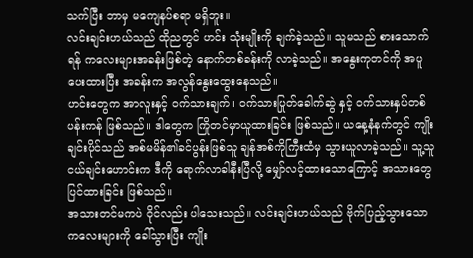သက်ပြီး ဘာမှ မကျေနပ်စရာ မရှိဘူး။
လင်းချင်းဟယ်သည် ထိုညတွင် ဟင်း သုံးမျိုးကို ချက်ခဲ့သည်။ သူမသည် စားသောက်ရန် ကလေးများအခန်းဖြစ်တဲ့ နောက်တစ်ခန်းကို လာခဲ့သည်။ အနွေးကုတင်ကို အပူပေးထားပြီး အခန်းက အလွန်နွေးထွေးနေသည်။
ဟင်းတွေက အာလူးနှင့် ဝက်သားချက်၊ ဝက်သားပြုတ်ခေါက်ဆွဲ နှင့် ဝက်သားနှပ်တစ်ပန်းကန် ဖြစ်သည်။ ဒါတွေက ကြိုတင်မှာယူထားခြင်း ဖြစ်သည်။ ယနေ့နံနက်တွင် ကျိုးချင်းပိုင်သည် အစ်မမိန်၏ခင်ပွန်းဖြစ်သူ ချန်အစ်ကိုကြီးထံမှ သွားယူလာခဲ့သည်။ သူ့သူငယ်ချင်းဟောင်းက ဒီကို ရောက်လာခါနီးပြီလို့ မျှော်လင့်ထားသောကြောင့် အသားတွေ ပြင်ထားခြင်း ဖြစ်သည်။
အသားတင်မကပဲ ဝိုင်လည်း ပါသေးသည်။ လင်းချင်းဟယ်သည် ဗိုက်ပြည့်သွားသော ကလေးများကို ခေါ်သွားပြီး ကျိုး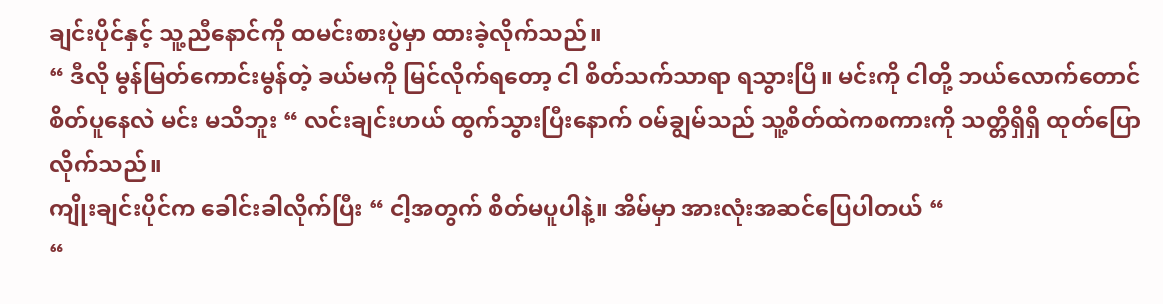ချင်းပိုင်နှင့် သူ့ညီနောင်ကို ထမင်းစားပွဲမှာ ထားခဲ့လိုက်သည်။
“ ဒီလို မွန်မြတ်ကောင်းမွန်တဲ့ ခယ်မကို မြင်လိုက်ရတော့ ငါ စိတ်သက်သာရာ ရသွားပြီ။ မင်းကို ငါတို့ ဘယ်လောက်တောင် စိတ်ပူနေလဲ မင်း မသိဘူး “ လင်းချင်းဟယ် ထွက်သွားပြီးနောက် ဝမ်ချွမ်သည် သူ့စိတ်ထဲကစကားကို သတ္တိရှိရှိ ထုတ်ပြောလိုက်သည်။
ကျိုးချင်းပိုင်က ခေါင်းခါလိုက်ပြီး “ ငါ့အတွက် စိတ်မပူပါနဲ့။ အိမ်မှာ အားလုံးအဆင်ပြေပါတယ် “
“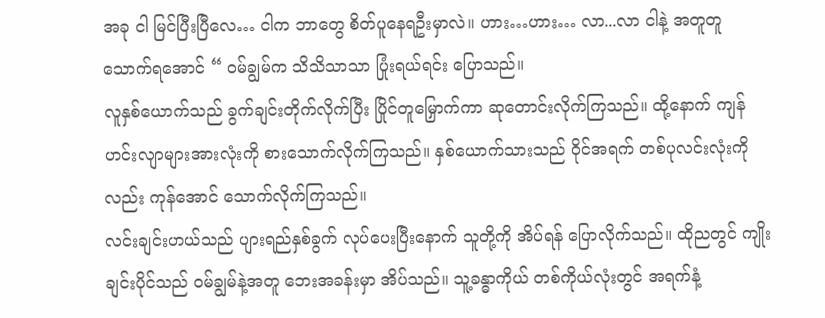အခု ငါ မြင်ပြီးပြီလေ… ငါက ဘာတွေ စိတ်ပူနေရဦးမှာလဲ။ ဟား…ဟား… လာ...လာ ငါနဲ့ အတူတူ သောက်ရအောင် “ ဝမ်ချွမ်က သိသိသာသာ ပြုံးရယ်ရင်း ပြောသည်။
လူနှစ်ယောက်သည် ခွက်ချင်းတိုက်လိုက်ပြီး ပြိုင်တူမြှောက်ကာ ဆုတောင်းလိုက်ကြသည်။ ထို့နောက် ကျန်ဟင်းလျာများအားလုံးကို စားသောက်လိုက်ကြသည်။ နှစ်ယောက်သားသည် ဝိုင်အရက် တစ်ပုလင်းလုံးကိုလည်း ကုန်အောင် သောက်လိုက်ကြသည်။
လင်းချင်းဟယ်သည် ပျားရည်နှစ်ခွက် လုပ်ပေးပြီးနောက် သူတို့ကို အိပ်ရန် ပြောလိုက်သည်။ ထိုညတွင် ကျိုးချင်းပိုင်သည် ဝမ်ချွမ်နဲ့အတူ ဘေးအခန်းမှာ အိပ်သည်။ သူ့ခန္ဓာကိုယ် တစ်ကိုယ်လုံးတွင် အရက်နံ့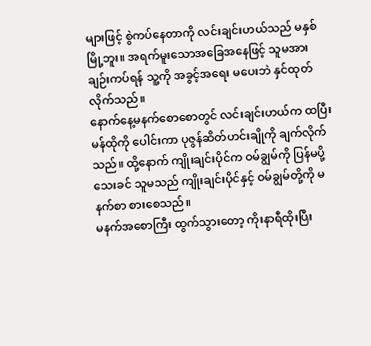များဖြင့် စွဲကပ်နေတာကို လင်းချင်းဟယ်သည် မနှစ်မြို့ဘူး။ အရက်မူးသောအခြေအနေဖြင့် သူမအား ချဉ်းကပ်ရန် သူ့ကို အခွင့်အရေး မပေးဘဲ နှင်ထုတ်လိုက်သည်။
နောက်နေ့မနက်စောစောတွင် လင်းချင်းဟယ်က ထပြီး မန်ထိုကို ပေါင်းကာ ပုဇွန်ဆိတ်ဟင်းချိုကို ချက်လိုက်သည်။ ထို့နောက် ကျိုးချင်းပိုင်က ဝမ်ချွမ်ကို ပြန်မပို့သေးခင် သူမသည် ကျိုးချင်းပိုင်နှင့် ဝမ်ချွမ်တို့ကို မနက်စာ စားစေသည်။
မနက်အစောကြီး ထွက်သွားတော့ ကိုးနာရီထိုးပြီး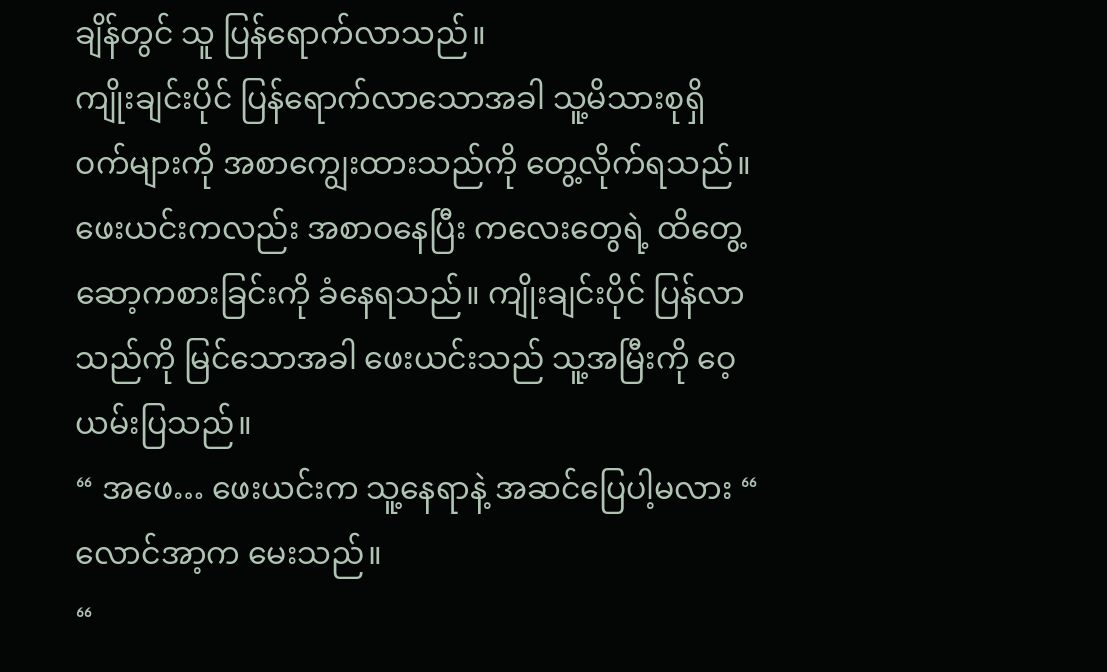ချိန်တွင် သူ ပြန်ရောက်လာသည်။
ကျိုးချင်းပိုင် ပြန်ရောက်လာသောအခါ သူ့မိသားစုရှိ ဝက်များကို အစာကျွေးထားသည်ကို တွေ့လိုက်ရသည်။ ဖေးယင်းကလည်း အစာဝနေပြီး ကလေးတွေရဲ့ ထိတွေ့ဆော့ကစားခြင်းကို ခံနေရသည်။ ကျိုးချင်းပိုင် ပြန်လာသည်ကို မြင်သောအခါ ဖေးယင်းသည် သူ့အမြီးကို ဝေ့ယမ်းပြသည်။
“ အဖေ… ဖေးယင်းက သူ့နေရာနဲ့ အဆင်ပြေပါ့မလား “ လောင်အာ့က မေးသည်။
“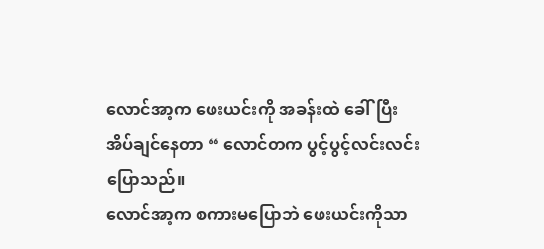လောင်အာ့က ဖေးယင်းကို အခန်းထဲ ခေါ်ပြီး အိပ်ချင်နေတာ “ လောင်တက ပွင့်ပွင့်လင်းလင်း ပြောသည်။
လောင်အာ့က စကားမပြောဘဲ ဖေးယင်းကိုသာ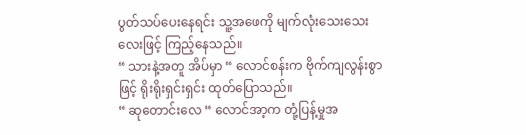ပွတ်သပ်ပေးနေရင်း သူ့အဖေကို မျက်လုံးသေးသေးလေးဖြင့် ကြည့်နေသည်။
“ သားနဲ့အတူ အိပ်မှာ “ လောင်စန်းက ဗိုက်ကျလွန်းစွာဖြင့် ရိုးရိုးရှင်းရှင်း ထုတ်ပြောသည်။
“ ဆုတောင်းလေ “ လောင်အာ့က တုံ့ပြန့်မှုအ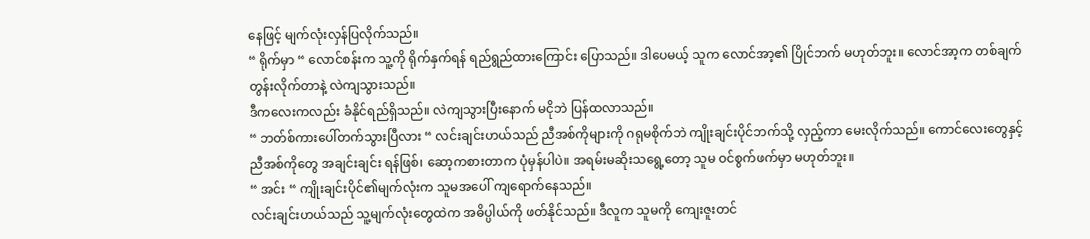နေဖြင့် မျက်လုံးလှန်ပြလိုက်သည်။
“ ရိုက်မှာ “ လောင်စန်းက သူ့ကို ရိုက်နှက်ရန် ရည်ရွည်ထားကြောင်း ပြောသည်။ ဒါပေမယ့် သူက လောင်အာ့၏ ပြိုင်ဘက် မဟုတ်ဘူး။ လောင်အာ့က တစ်ချက်တွန်းလိုက်တာနဲ့ လဲကျသွားသည်။
ဒီကလေးကလည်း ခံနိုင်ရည်ရှိသည်။ လဲကျသွားပြီးနောက် မငိုဘဲ ပြန်ထလာသည်။
“ ဘတ်စ်ကားပေါ်တက်သွားပြီလား “ လင်းချင်းဟယ်သည် ညီအစ်ကိုများကို ဂရုမစိုက်ဘဲ ကျိုးချင်းပိုင်ဘက်သို့ လှည့်ကာ မေးလိုက်သည်။ ကောင်လေးတွေနှင့် ညီအစ်ကိုတွေ အချင်းချင်း ရန်ဖြစ်၊ ဆော့ကစားတာက ပုံမှန်ပါပဲ။ အရမ်းမဆိုးသရွေ့တော့ သူမ ဝင်စွက်ဖက်မှာ မဟုတ်ဘူး။
“ အင်း “ ကျိုးချင်းပိုင်၏မျက်လုံးက သူမအပေါ် ကျရောက်နေသည်။
လင်းချင်းဟယ်သည် သူ့မျက်လုံးတွေထဲက အဓိပ္ပါယ်ကို ဖတ်နိုင်သည်။ ဒီလူက သူမကို ကျေးဇူးတင်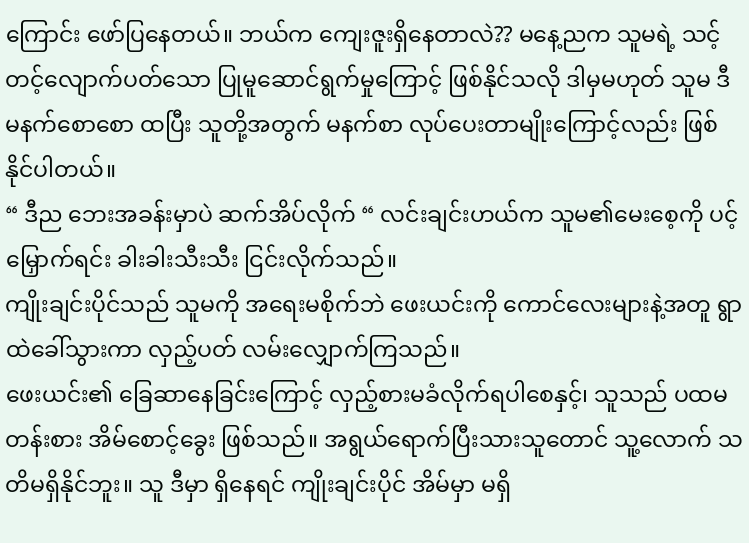ကြောင်း ဖော်ပြနေတယ်။ ဘယ်က ကျေးဇူးရှိနေတာလဲ?? မနေ့ညက သူမရဲ့ သင့်တင့်လျောက်ပတ်သော ပြုမူဆောင်ရွက်မှုကြောင့် ဖြစ်နိုင်သလို ဒါမှမဟုတ် သူမ ဒီမနက်စောစော ထပြီး သူတို့အတွက် မနက်စာ လုပ်ပေးတာမျိုးကြောင့်လည်း ဖြစ်နိုင်ပါတယ်။
“ ဒီည ဘေးအခန်းမှာပဲ ဆက်အိပ်လိုက် “ လင်းချင်းဟယ်က သူမ၏မေးစေ့ကို ပင့်မြှောက်ရင်း ခါးခါးသီးသီး ငြင်းလိုက်သည်။
ကျိုးချင်းပိုင်သည် သူမကို အရေးမစိုက်ဘဲ ဖေးယင်းကို ကောင်လေးများနဲ့အတူ ရွာထဲခေါ်သွားကာ လှည့်ပတ် လမ်းလျှောက်ကြသည်။
ဖေးယင်း၏ ခြေဆာနေခြင်းကြောင့် လှည့်စားမခံလိုက်ရပါစေနှင့်၊ သူသည် ပထမတန်းစား အိမ်စောင့်ခွေး ဖြစ်သည်။ အရွယ်ရောက်ပြီးသားသူတောင် သူ့လောက် သတိမရှိနိုင်ဘူး။ သူ ဒီမှာ ရှိနေရင် ကျိုးချင်းပိုင် အိမ်မှာ မရှိ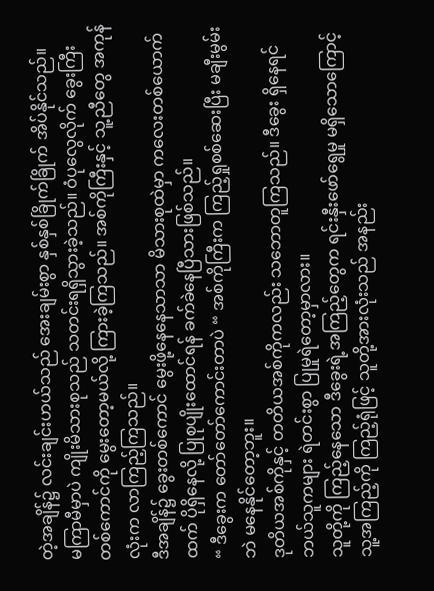တဲ့အချိန်၌ လင်းချင်းဟယ်သည် အေးချမ်းစွာ နှစ်နှစ်ခြိုက်ခြိုက် အိပ်နိုင်သည်။
မကြာမီမှာပဲ ကျိုးမိသားစုသည် သတင်းရရှိသွားခဲ့သည်။ ဝံပုလွေလိုက် ခွေးကြီးတစ်ကောင်ကို မွေးတော့မယ်လို့ ကြားခဲ့ကြသည်။ အစ်ကိုကြီးနှင့် သူ့ညီတွေ အကုန်လုံးက လာကြည့်ကြသည်။
ဒီအချိန်၌ ခွေးတစ်ကောင် မွေးဖို့နေနေသာသာ မိသားစုထဲမှာ ကလေးတစ်ယောက်ထက် ပိုရှိနေလို့ ပြုစုပျိုးထောင်ရန် ခက်ခဲနေပြီသားဖြစ်သည်။
“ ဒီခွေးက တော်တော်ကောင်းတာပဲ “ အစ်ကိုကြီးက ကြည့်ရှုစစ်ဆေးပြီး မချီးမွမ်းဘဲ မနေနိုင်တော့ဘူး။
ဒုတိယအစ်ကိုနှင့် တတိယအစ်ကိုကလည်း သဘောတူကြသည်။ ဒီခွေး ရှိနေရင် ဘယ်သူကများ ရဲတင်းစွာ ပြုမှုရဲတော့မှာလား။
သူတို့ကို ကြည့်နေသော ဒီခွေးရဲ့အကြည့်တွေက ရင်းနှီးဖော်ရွေမှု မရှိသောကြောင့် သူ့အကြည့်ကို ကြည့်ရုံဖြင့် သူတို့အားလုံးသည် အနည်း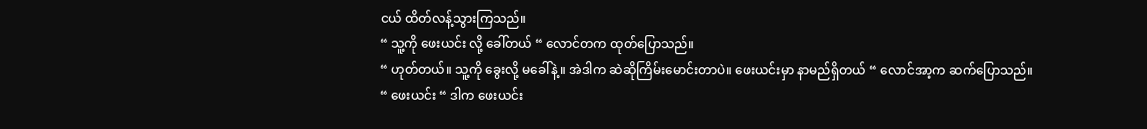ငယ် ထိတ်လန့်သွားကြသည်။
“ သူ့ကို ဖေးယင်း လို့ ခေါ်တယ် “ လောင်တက ထုတ်ပြောသည်။
“ ဟုတ်တယ်။ သူ့ကို ခွေးလို့ မခေါ်နဲ့။ အဲဒါက ဆဲဆိုကြိမ်းမောင်းတာပဲ။ ဖေးယင်းမှာ နာမည်ရှိတယ် “ လောင်အာ့က ဆက်ပြောသည်။
“ ဖေးယင်း “ ဒါက ဖေးယင်း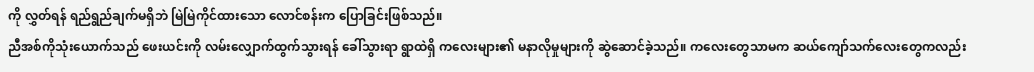ကို လွှတ်ရန် ရည်ရွည်ချက်မရှိဘဲ မြဲမြဲကိုင်ထားသော လောင်စန်းက ပြောခြင်းဖြစ်သည်။
ညီအစ်ကိုသုံးယောက်သည် ဖေးယင်းကို လမ်းလျှောက်ထွက်သွားရန် ခေါ်သွားရာ ရွာထဲရှိ ကလေးများ၏ မနာလိုမှုများကို ဆွဲဆောင်ခဲ့သည်။ ကလေးတွေသာမက ဆယ်ကျော်သက်လေးတွေကလည်း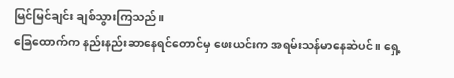မြင်မြင်ချင်း ချစ်သွားကြသည်။
ခြေထောက်က နည်းနည်းဆာနေရင်တောင်မှ ဖေးယင်းက အရမ်းသန်မာနေဆဲပင်။ ရှေ့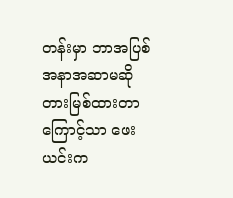တန်းမှာ ဘာအပြစ်အနာအဆာမဆို တားမြစ်ထားတာကြောင့်သာ ဖေးယင်းက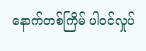နောက်တစ်ကြိမ် ပါဝင်လှုပ်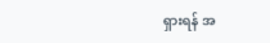ရှားရန် အ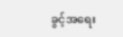ခွင့်အရေး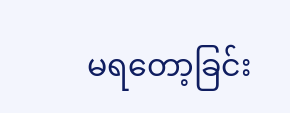မရတော့ခြင်း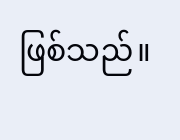ဖြစ်သည်။